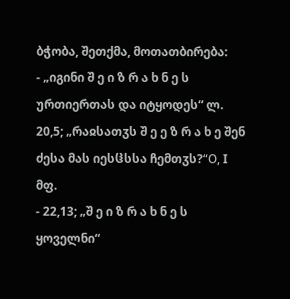ბჭობა, შეთქმა, მოთათბირება:
- „იგინი შ ე ი ზ რ ა ხ ნ ე ს ურთიერთას და იტყოდეს“ ლ. 20,5; „რაჲსათჳს შ ე ე ზ რ ა ხ ე შენ ძესა მას იესჱსსა ჩემთჳს?“О, I მფ.
- 22,13; „შ ე ი ზ რ ა ხ ნ ე ს ყოველნი“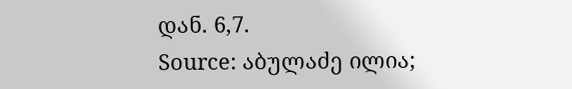დან. 6,7.
Source: აბულაძე ილია;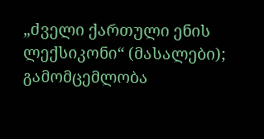„ძველი ქართული ენის ლექსიკონი“ (მასალები); გამომცემლობა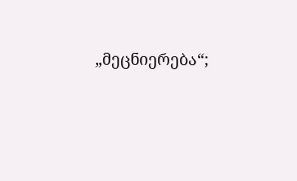„მეცნიერება“;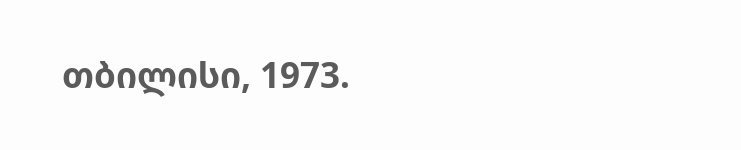თბილისი, 1973.